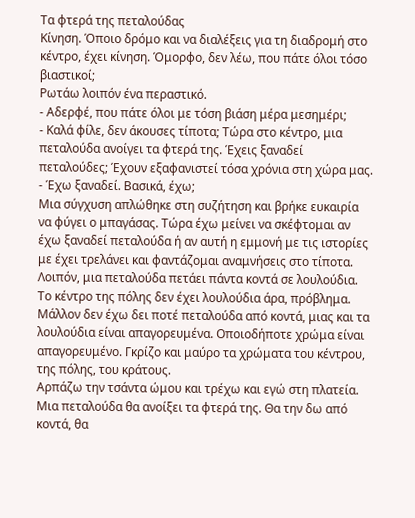Τα φτερά της πεταλούδας
Κίνηση. Όποιο δρόμο και να διαλέξεις για τη διαδρομή στο κέντρο, έχει κίνηση. Όμορφο, δεν λέω, που πάτε όλοι τόσο βιαστικοί;
Ρωτάω λοιπόν ένα περαστικό.
- Αδερφέ, που πάτε όλοι με τόση βιάση μέρα μεσημέρι;
- Καλά φίλε, δεν άκουσες τίποτα; Τώρα στο κέντρο, μια πεταλούδα ανοίγει τα φτερά της. Έχεις ξαναδεί πεταλούδες; Έχουν εξαφανιστεί τόσα χρόνια στη χώρα μας.
- Έχω ξαναδεί. Βασικά, έχω;
Μια σύγχυση απλώθηκε στη συζήτηση και βρήκε ευκαιρία να φύγει ο μπαγάσας. Τώρα έχω μείνει να σκέφτομαι αν έχω ξαναδεί πεταλούδα ή αν αυτή η εμμονή με τις ιστορίες με έχει τρελάνει και φαντάζομαι αναμνήσεις στο τίποτα. Λοιπόν, μια πεταλούδα πετάει πάντα κοντά σε λουλούδια. Το κέντρο της πόλης δεν έχει λουλούδια άρα, πρόβλημα. Μάλλον δεν έχω δει ποτέ πεταλούδα από κοντά, μιας και τα λουλούδια είναι απαγορευμένα. Οποιοδήποτε χρώμα είναι απαγορευμένο. Γκρίζο και μαύρο τα χρώματα του κέντρου, της πόλης, του κράτους.
Αρπάζω την τσάντα ώμου και τρέχω και εγώ στη πλατεία. Μια πεταλούδα θα ανοίξει τα φτερά της. Θα την δω από κοντά, θα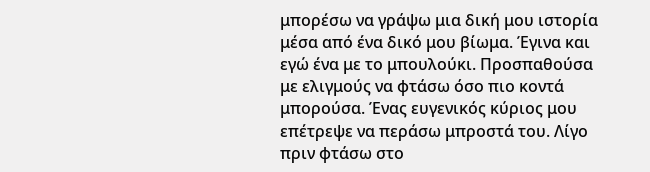μπορέσω να γράψω μια δική μου ιστορία μέσα από ένα δικό μου βίωμα. Έγινα και εγώ ένα με το μπουλούκι. Προσπαθούσα με ελιγμούς να φτάσω όσο πιο κοντά μπορούσα. Ένας ευγενικός κύριος μου επέτρεψε να περάσω μπροστά του. Λίγο πριν φτάσω στο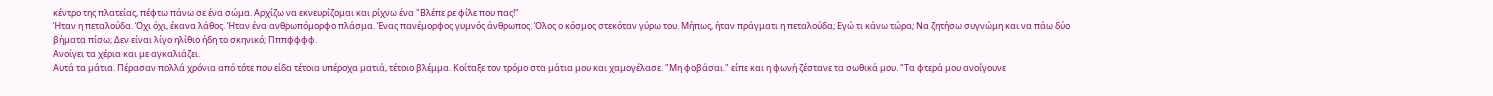κέντρο της πλατείας, πέφτω πάνω σε ένα σώμα. Αρχίζω να εκνευρίζομαι και ρίχνω ένα "Βλέπε ρε φίλε που πας!"
Ήταν η πεταλούδα. Όχι όχι, έκανα λάθος. Ήταν ένα ανθρωπόμορφο πλάσμα. Ένας πανέμορφος γυμνός άνθρωπος. Όλος ο κόσμος στεκόταν γύρω του. Μήπως, ήταν πράγματι η πεταλούδα; Εγώ τι κάνω τώρα; Να ζητήσω συγνώμη και να πάω δύο βήματα πίσω; Δεν είναι λίγο ηλίθιο ήδη το σκηνικό; Πππφφφφ.
Ανοίγει τα χέρια και με αγκαλιάζει.
Αυτά τα μάτια. Πέρασαν πολλά χρόνια από τότε που είδα τέτοια υπέροχα ματιά, τέτοιο βλέμμα. Κοίταξε τον τρόμο στα μάτια μου και χαμογέλασε. "Μη φοβάσαι." είπε και η φωνή ζέστανε τα σωθικά μου. "Τα φτερά μου ανοίγουνε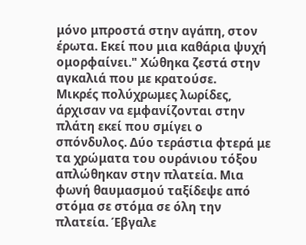μόνο μπροστά στην αγάπη, στον έρωτα. Εκεί που μια καθάρια ψυχή ομορφαίνει." Χώθηκα ζεστά στην αγκαλιά που με κρατούσε.
Μικρές πολύχρωμες λωρίδες, άρχισαν να εμφανίζονται στην πλάτη εκεί που σμίγει ο σπόνδυλος. Δύο τεράστια φτερά με τα χρώματα του ουράνιου τόξου απλώθηκαν στην πλατεία. Μια φωνή θαυμασμού ταξίδεψε από στόμα σε στόμα σε όλη την πλατεία. Έβγαλε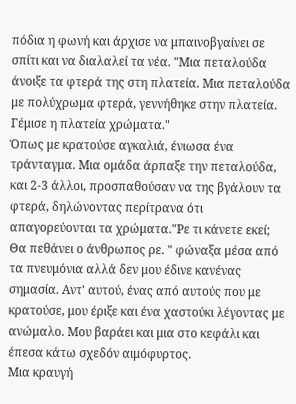πόδια η φωνή και άρχισε να μπαινοβγαίνει σε σπίτι και να διαλαλεί τα νέα. "Μια πεταλούδα άνοιξε τα φτερά της στη πλατεία. Μια πεταλούδα με πολύχρωμα φτερά, γεννήθηκε στην πλατεία. Γέμισε η πλατεία χρώματα."
Όπως με κρατούσε αγκαλιά, ένιωσα ένα τράνταγμα. Μια ομάδα άρπαξε την πεταλούδα, και 2-3 άλλοι, προσπαθούσαν να της βγάλουν τα φτερά, δηλώνοντας περίτρανα ότι απαγορεύονται τα χρώματα."Ρε τι κάνετε εκεί; Θα πεθάνει ο άνθρωπος ρε. " φώναξα μέσα από τα πνευμόνια αλλά δεν μου έδινε κανένας σημασία. Αντ' αυτού, ένας από αυτούς που με κρατούσε, μου έριξε και ένα χαστούκι λέγοντας με ανώμαλο. Μου βαράει και μια στο κεφάλι και έπεσα κάτω σχεδόν αιμόφυρτος.
Μια κραυγή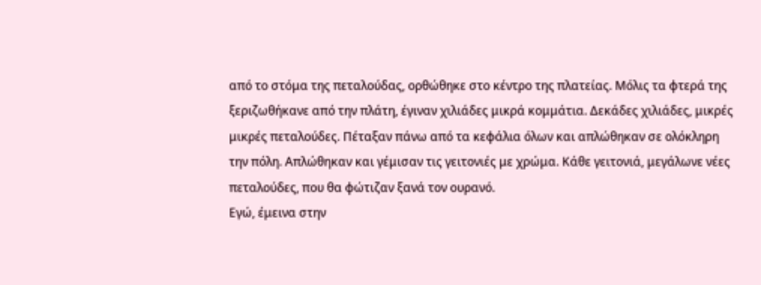από το στόμα της πεταλούδας, ορθώθηκε στο κέντρο της πλατείας. Μόλις τα φτερά της ξεριζωθήκανε από την πλάτη, έγιναν χιλιάδες μικρά κομμάτια. Δεκάδες χιλιάδες, μικρές μικρές πεταλούδες. Πέταξαν πάνω από τα κεφάλια όλων και απλώθηκαν σε ολόκληρη την πόλη. Απλώθηκαν και γέμισαν τις γειτονιές με χρώμα. Κάθε γειτονιά, μεγάλωνε νέες πεταλούδες, που θα φώτιζαν ξανά τον ουρανό.
Εγώ, έμεινα στην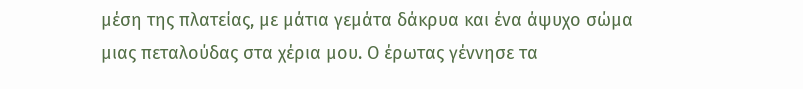μέση της πλατείας, με μάτια γεμάτα δάκρυα και ένα άψυχο σώμα μιας πεταλούδας στα χέρια μου. Ο έρωτας γέννησε τα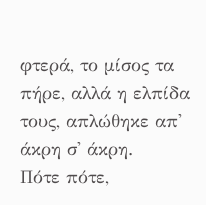φτερά, το μίσος τα πήρε, αλλά η ελπίδα τους, απλώθηκε απ' άκρη σ' άκρη.
Πότε πότε,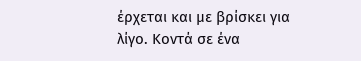έρχεται και με βρίσκει για λίγο. Κοντά σε ένα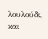λουλούδι, και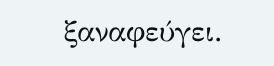ξαναφεύγει.